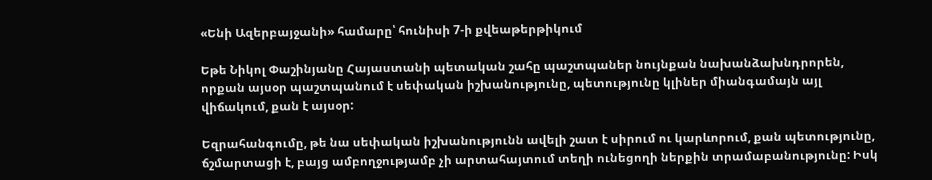«Ենի Ազերբայջանի» համարը՝ հունիսի 7-ի քվեաթերթիկում

Եթե Նիկոլ Փաշինյանը Հայաստանի պետական շահը պաշտպաներ նույնքան նախանձախնդրորեն, որքան այսօր պաշտպանում է սեփական իշխանությունը, պետությունը կլիներ միանգամայն այլ վիճակում, քան է այսօր:

Եզրահանգումը, թե նա սեփական իշխանությունն ավելի շատ է սիրում ու կարևորում, քան պետությունը, ճշմարտացի է, բայց ամբողջությամբ չի արտահայտում տեղի ունեցողի ներքին տրամաբանությունը: Իսկ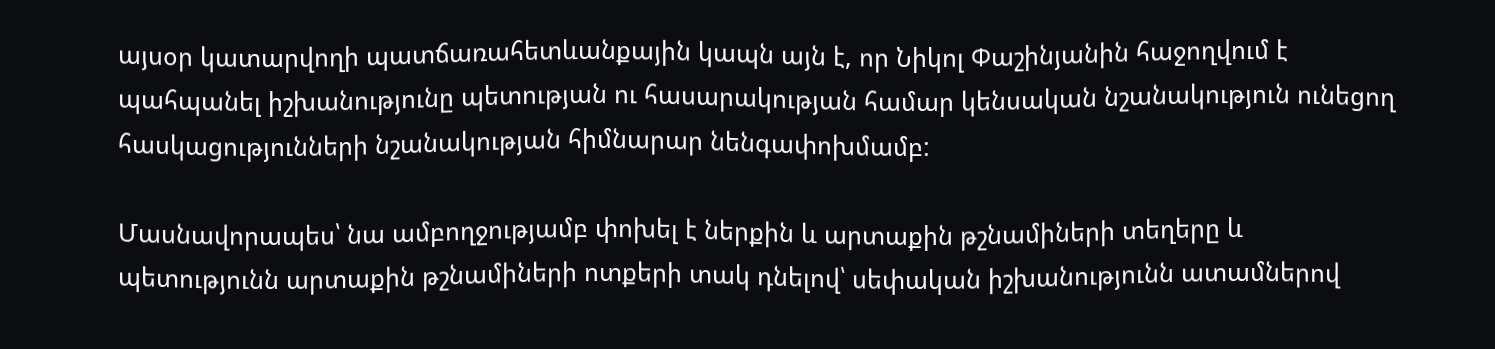այսօր կատարվողի պատճառահետևանքային կապն այն է, որ Նիկոլ Փաշինյանին հաջողվում է պահպանել իշխանությունը պետության ու հասարակության համար կենսական նշանակություն ունեցող հասկացությունների նշանակության հիմնարար նենգափոխմամբ:

Մասնավորապես՝ նա ամբողջությամբ փոխել է ներքին և արտաքին թշնամիների տեղերը և պետությունն արտաքին թշնամիների ոտքերի տակ դնելով՝ սեփական իշխանությունն ատամներով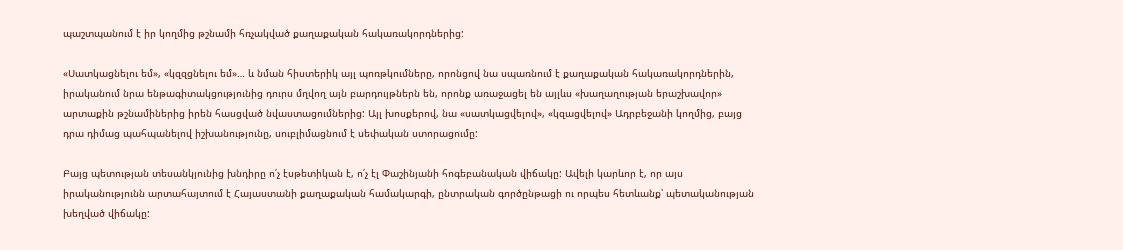պաշտպանում է իր կողմից թշնամի հռչակված քաղաքական հակառակորդներից:

«Սատկացնելու եմ», «կզզցնելու եմ»… և նման հիստերիկ այլ պոռթկումները, որոնցով նա սպառնում է քաղաքական հակառակորդներին, իրականում նրա ենթագիտակցությունից դուրս մղվող այն բարդույթներն են, որոնք առաջացել են այլևս «խաղաղության երաշխավոր» արտաքին թշնամիներից իրեն հասցված նվաստացումներից: Այլ խոսքերով, նա «սատկացվելով», «կզացվելով» Ադրբեջանի կողմից, բայց դրա դիմաց պահպանելով իշխանությունը, սուբլիմացնում է սեփական ստորացումը:

Բայց պետության տեսանկյունից խնդիրը ո՛չ էսթետիկան է, ո՛չ էլ Փաշինյանի հոգեբանական վիճակը: Ավելի կարևոր է, որ այս իրականությունն արտահայտում է Հայաստանի քաղաքական համակարգի, ընտրական գործընթացի ու որպես հետևանք՝ պետականության խեղված վիճակը: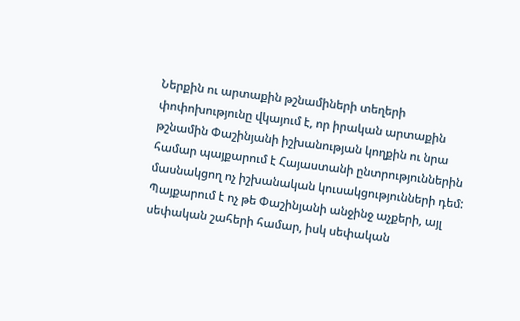Ներքին ու արտաքին թշնամիների տեղերի փոփոխությունը վկայում է, որ իրական արտաքին թշնամին Փաշինյանի իշխանության կողքին ու նրա համար պայքարում է Հայաստանի ընտրություններին մասնակցող ոչ իշխանական կուսակցությունների դեմ: Պայքարում է ոչ թե Փաշինյանի անջինջ աչքերի, այլ սեփական շահերի համար, իսկ սեփական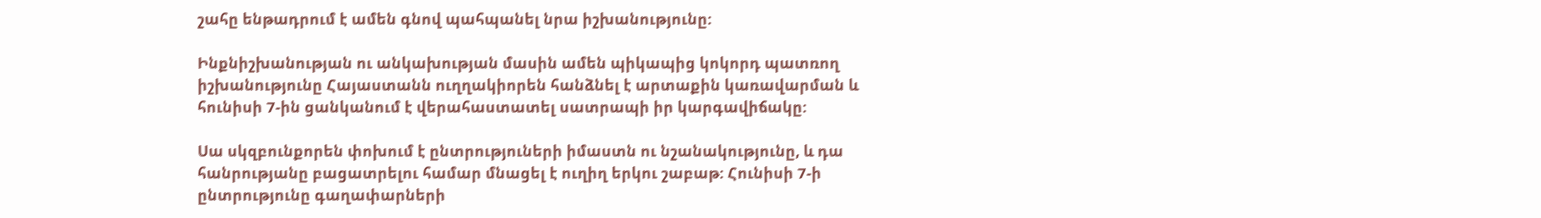շահը ենթադրում է ամեն գնով պահպանել նրա իշխանությունը:

Ինքնիշխանության ու անկախության մասին ամեն պիկապից կոկորդ պատռող իշխանությունը Հայաստանն ուղղակիորեն հանձնել է արտաքին կառավարման և հունիսի 7-ին ցանկանում է վերահաստատել սատրապի իր կարգավիճակը:

Սա սկզբունքորեն փոխում է ընտրություների իմաստն ու նշանակությունը, և դա հանրությանը բացատրելու համար մնացել է ուղիղ երկու շաբաթ: Հունիսի 7-ի ընտրությունը գաղափարների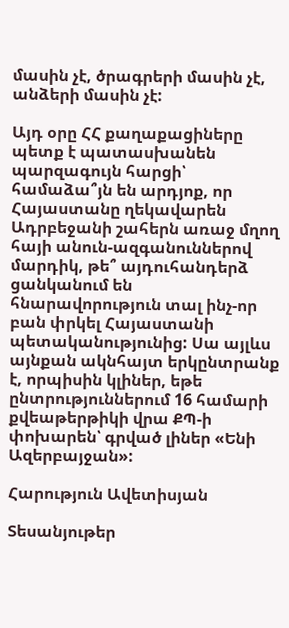մասին չէ, ծրագրերի մասին չէ, անձերի մասին չէ:

Այդ օրը ՀՀ քաղաքացիները պետք է պատասխանեն պարզագույն հարցի՝ համաձա՞յն են արդյոք, որ Հայաստանը ղեկավարեն Ադրբեջանի շահերն առաջ մղող հայի անուն-ազգանուններով մարդիկ, թե՞ այդուհանդերձ ցանկանում են հնարավորություն տալ ինչ-որ բան փրկել Հայաստանի պետականությունից: Սա այլևս այնքան ակնհայտ երկընտրանք է, որպիսին կլիներ, եթե ընտրություններում 16 համարի քվեաթերթիկի վրա ՔՊ-ի փոխարեն՝ գրված լիներ «Ենի Ազերբայջան»:

Հարություն Ավետիսյան

Տեսանյութեր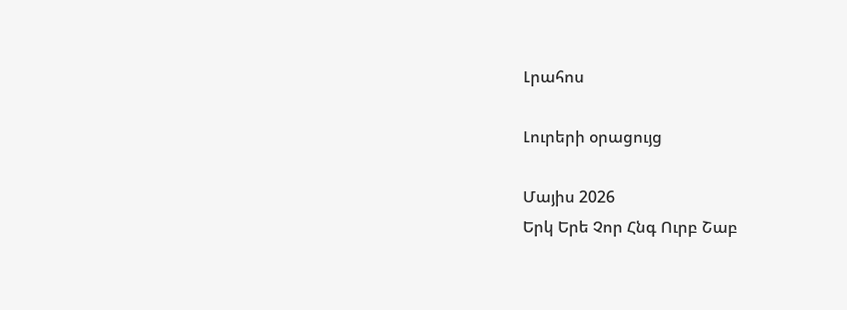Լրահոս

Լուրերի օրացույց

Մայիս 2026
Երկ Երե Չոր Հնգ Ուրբ Շաբ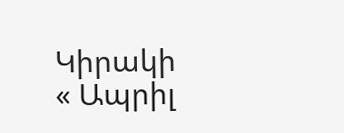Կիրակի
« Ապրիլ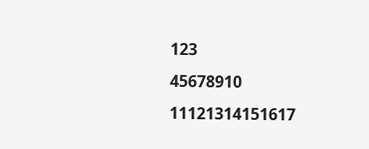123
45678910
11121314151617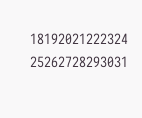18192021222324
25262728293031